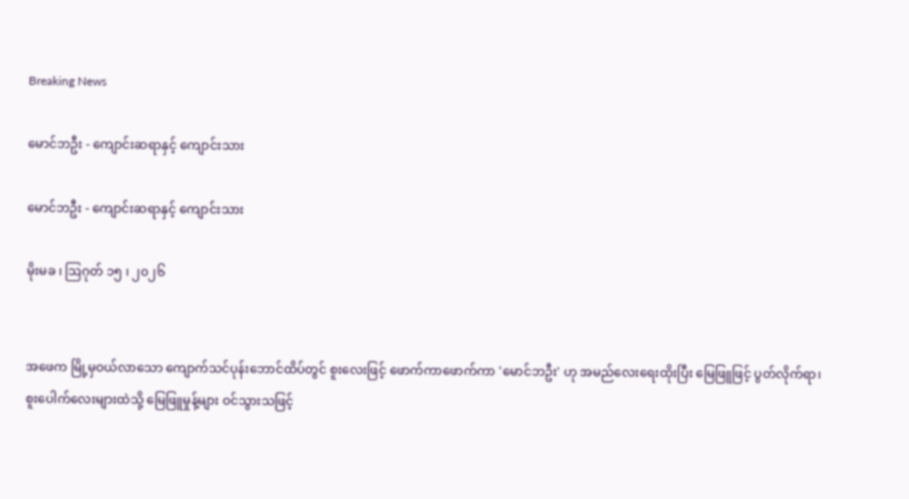Breaking News

မောင်ဘဦး - ကျောင်းဆရာနှင့် ကျောင်းသား

မောင်ဘဦး - ကျောင်းဆရာနှင့် ကျောင်းသား

မိုးမခ ၊ ဩဂုတ် ၁၅ ၊ ၂၀၂၆


အဖေက မြို့မှဝယ်လာသော ကျောက်သင်ပုန်းဘောင်ထိပ်တွင် စူးလေးဖြင့် ဖောက်ကာဖောက်ကာ 'မောင်ဘဦး' ဟု အမည်လေးရေးထိုးပြီး မြေဖြူဖြင့် ပွတ်လိုက်ရာ၊ စူးပေါက်လေးများထဲသို့ မြေဖြူမှုန့်များ ဝင်သွားသဖြင့်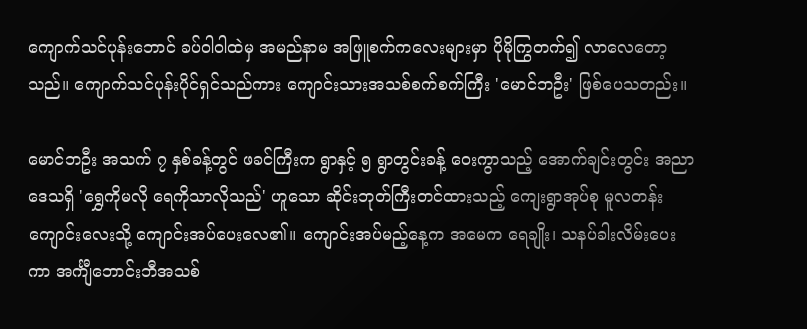ကျောက်သင်ပုန်းဘောင် ခပ်ဝါဝါထဲမှ အမည်နာမ အဖြူစက်ကလေးများမှာ ပိုမိုကြွတက်၍ လာလေတော့သည်။ ကျောက်သင်ပုန်းပိုင်ရှင်သည်ကား ကျောင်းသားအသစ်စက်စက်ကြီး 'မောင်ဘဦး' ဖြစ်ပေသတည်း။

မောင်ဘဦး အသက် ၇ နှစ်ခန့်တွင် ဖခင်ကြီးက ရွာနှင့် ၅ ရွာတွင်းခန့် ဝေးကွာသည့် အောက်ချင်းတွင်း အညာဒေသရှိ 'ရွှေကိုမလို ရေကိုသာလိုသည်' ဟူသော ဆိုင်းဘုတ်ကြီးတင်ထားသည့် ကျေးရွာအုပ်စု မူလတန်းကျောင်းလေးသို့ ကျောင်းအပ်ပေးလေ၏။ ကျောင်းအပ်မည့်နေ့က အမေက ရေချိုး၊ သနပ်ခါးလိမ်းပေးကာ အင်္ကျီဘောင်းဘီအသစ်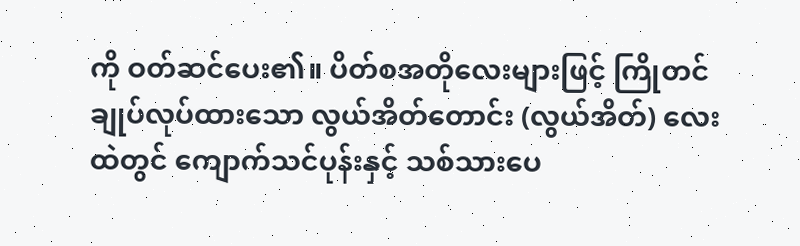ကို ဝတ်ဆင်ပေး၏။ ပိတ်စအတိုလေးများဖြင့် ကြိုတင်ချုပ်လုပ်ထားသော လွယ်အိတ်တောင်း (လွယ်အိတ်) လေးထဲတွင် ကျောက်သင်ပုန်းနှင့် သစ်သားပေ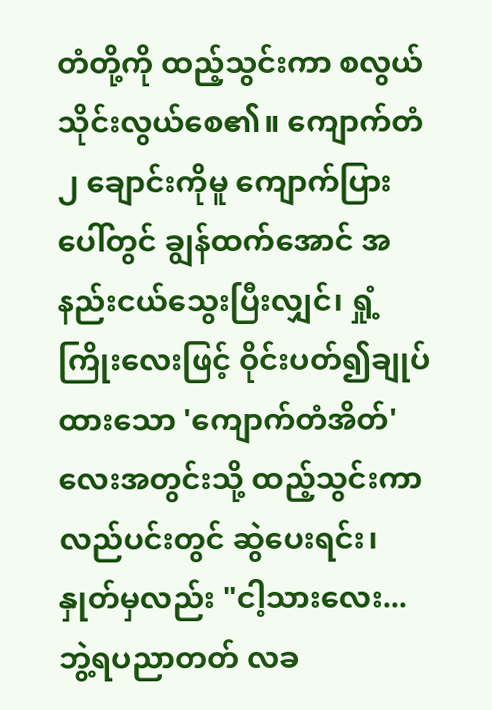တံတို့ကို ထည့်သွင်းကာ စလွယ်သိုင်းလွယ်စေ၏။ ကျောက်တံ ၂ ချောင်းကိုမူ ကျောက်ပြားပေါ်တွင် ချွန်ထက်အောင် အနည်းငယ်သွေးပြီးလျှင်၊ ရှုံ့ကြိုးလေးဖြင့် ဝိုင်းပတ်၍ချုပ်ထားသော 'ကျောက်တံအိတ်' လေးအတွင်းသို့ ထည့်သွင်းကာ လည်ပင်းတွင် ဆွဲပေးရင်း၊ နှုတ်မှလည်း "ငါ့သားလေး... ဘွဲ့ရပညာတတ် လခ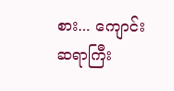စား... ကျောင်းဆရာကြီး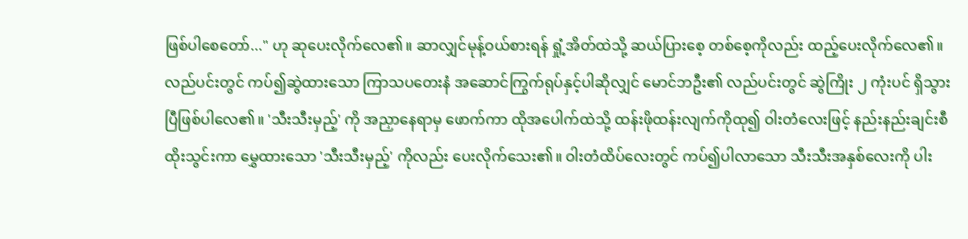ဖြစ်ပါစေတော်..." ဟု ဆုပေးလိုက်လေ၏။ ဆာလျှင်မုန့်ဝယ်စားရန် ရှုံ့အိတ်ထဲသို့ ဆယ်ပြားစေ့ တစ်စေ့ကိုလည်း ထည့်ပေးလိုက်လေ၏။ လည်ပင်းတွင် ကပ်၍ဆွဲထားသော ကြာသပတေးနံ အဆောင်ကြွက်ရုပ်နှင့်ပါဆိုလျှင် မောင်ဘဦး၏ လည်ပင်းတွင် ဆွဲကြိုး ၂ ကုံးပင် ရှိသွားပြီဖြစ်ပါလေ၏။ 'သီးသီးမှည့်' ကို အညှာနေရာမှ ဖောက်ကာ ထိုအပေါက်ထဲသို့ ထန်းဖိုထန်းလျက်ကိုထု၍ ဝါးတံလေးဖြင့် နည်းနည်းချင်းစီ ထိုးသွင်းကာ မွှေထားသော 'သီးသီးမှည့်' ကိုလည်း ပေးလိုက်သေး၏။ ဝါးတံထိပ်လေးတွင် ကပ်၍ပါလာသော သီးသီးအနှစ်လေးကို ပါး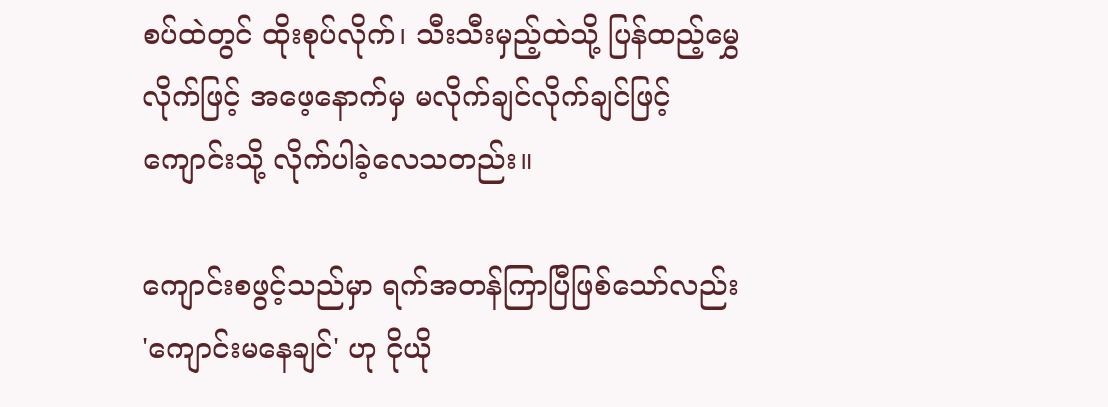စပ်ထဲတွင် ထိုးစုပ်လိုက်၊ သီးသီးမှည့်ထဲသို့ ပြန်ထည့်မွှေလိုက်ဖြင့် အဖေ့နောက်မှ မလိုက်ချင်လိုက်ချင်ဖြင့် ကျောင်းသို့ လိုက်ပါခဲ့လေသတည်း။

ကျောင်းစဖွင့်သည်မှာ ရက်အတန်ကြာပြီဖြစ်သော်လည်း 'ကျောင်းမနေချင်' ဟု ငိုယို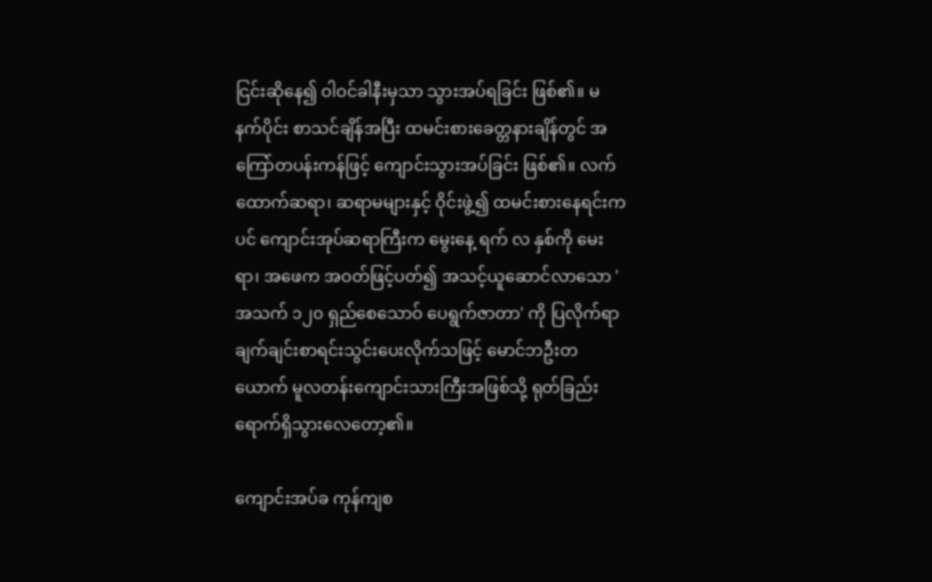ငြင်းဆိုနေ၍ ဝါဝင်ခါနီးမှသာ သွားအပ်ရခြင်း ဖြစ်၏။ မနက်ပိုင်း စာသင်ချိန်အပြီး ထမင်းစားခေတ္တနားချိန်တွင် အကြော်တပန်းကန်ဖြင့် ကျောင်းသွားအပ်ခြင်း ဖြစ်၏။ လက်ထောက်ဆရာ၊ ဆရာမများနှင့် ဝိုင်းဖွဲ့၍ ထမင်းစားနေရင်းကပင် ကျောင်းအုပ်ဆရာကြီးက မွေးနေ့ ရက် လ နှစ်ကို မေးရာ၊ အဖေက အဝတ်ဖြင့်ပတ်၍ အသင့်ယူဆောင်လာသော 'အသက် ၁၂၀ ရှည်စေသောဝ် ပေရွက်ဇာတာ' ကို ပြလိုက်ရာ ချက်ချင်းစာရင်းသွင်းပေးလိုက်သဖြင့် မောင်ဘဦးတယောက် မူလတန်းကျောင်းသားကြီးအဖြစ်သို့ ရုတ်ခြည်း ရောက်ရှိသွားလေတော့၏။

ကျောင်းအပ်ခ ကုန်ကျစ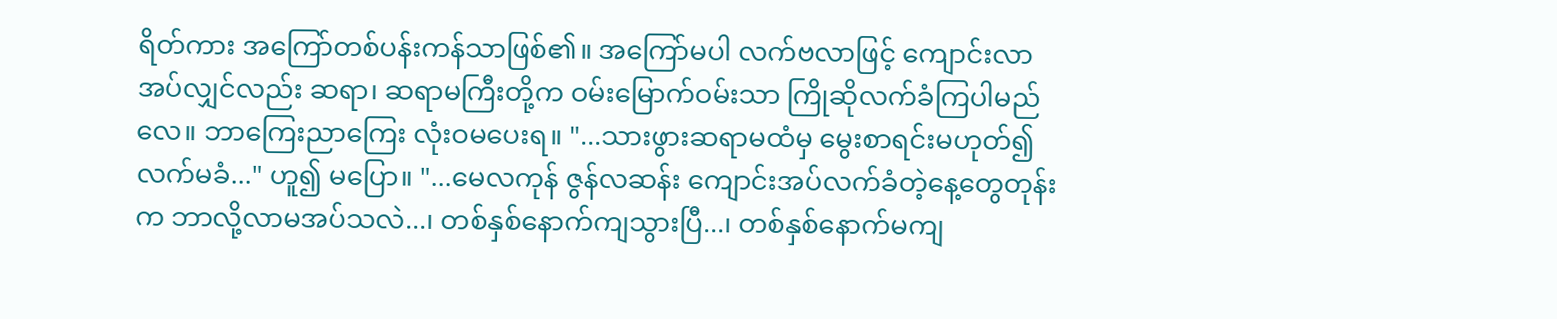ရိတ်ကား အကြော်တစ်ပန်းကန်သာဖြစ်၏။ အကြော်မပါ လက်ဗလာဖြင့် ကျောင်းလာအပ်လျှင်လည်း ဆရာ၊ ဆရာမကြီးတို့က ဝမ်းမြောက်ဝမ်းသာ ကြိုဆိုလက်ခံကြပါမည်လေ။ ဘာကြေးညာကြေး လုံးဝမပေးရ။ "...သားဖွားဆရာမထံမှ မွေးစာရင်းမဟုတ်၍ လက်မခံ..." ဟူ၍ မပြော။ "...မေလကုန် ဇွန်လဆန်း ကျောင်းအပ်လက်ခံတဲ့နေ့တွေတုန်းက ဘာလို့လာမအပ်သလဲ...၊ တစ်နှစ်နောက်ကျသွားပြီ...၊ တစ်နှစ်နောက်မကျ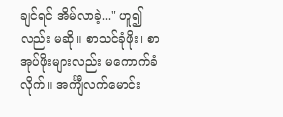ချင်ရင် အိမ်လာခဲ့..." ဟူ၍လည်း မဆို။ စာသင်ခုံဖိုး၊ စာအုပ်ဖိုးများလည်း မကောက်ခံလိုက်။ အင်္ကျီလက်မောင်း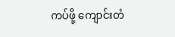ကပ်ဖို့ ကျောင်းတံ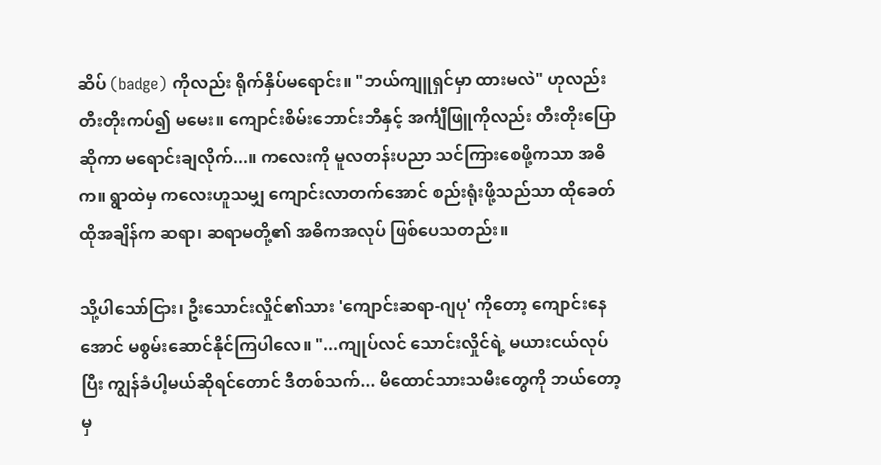ဆိပ် (badge) ကိုလည်း ရိုက်နှိပ်မရောင်း။ "ဘယ်ကျူရှင်မှာ ထားမလဲ" ဟုလည်း တီးတိုးကပ်၍ မမေး။ ကျောင်းစိမ်းဘောင်းဘီနှင့် အင်္ကျီဖြူကိုလည်း တီးတိုးပြောဆိုကာ မရောင်းချလိုက်...။ ကလေးကို မူလတန်းပညာ သင်ကြားစေဖို့ကသာ အဓိက။ ရွာထဲမှ ကလေးဟူသမျှ ကျောင်းလာတက်အောင် စည်းရုံးဖို့သည်သာ ထိုခေတ်ထိုအချိန်က ဆရာ၊ ဆရာမတို့၏ အဓိကအလုပ် ဖြစ်ပေသတည်း။

သို့ပါသော်ငြား၊ ဦးသောင်းလှိုင်၏သား 'ကျောင်းဆရာ-ဂျပု' ကိုတော့ ကျောင်းနေအောင် မစွမ်းဆောင်နိုင်ကြပါလေ။ "...ကျုပ်လင် သောင်းလှိုင်ရဲ့ မယားငယ်လုပ်ပြီး ကျွန်ခံပါ့မယ်ဆိုရင်တောင် ဒီတစ်သက်... မိထောင်သားသမီးတွေကို ဘယ်တော့မှ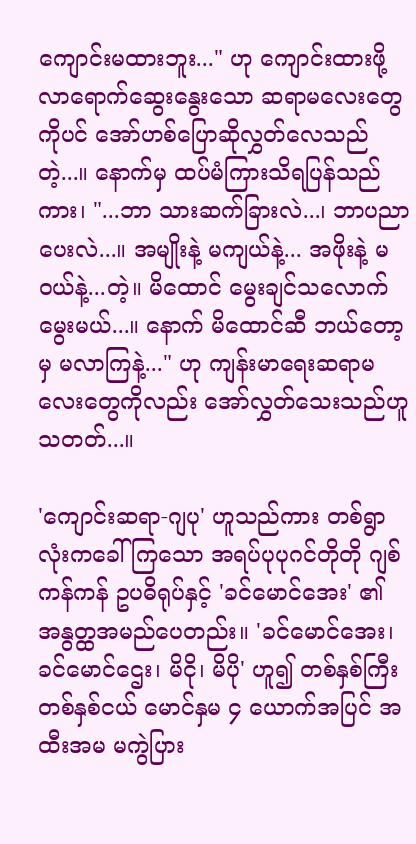ကျောင်းမထားဘူး..." ဟု ကျောင်းထားဖို့ လာရောက်ဆွေးနွေးသော ဆရာမလေးတွေကိုပင် အော်ဟစ်ပြောဆိုလွှတ်လေသည်တဲ့...။ နောက်မှ ထပ်မံကြားသိရပြန်သည်ကား၊ "...ဘာ သားဆက်ခြားလဲ...၊ ဘာပညာပေးလဲ...။ အမျိုးနဲ့ မကျယ်နဲ့... အဖိုးနဲ့ မဝယ်နဲ့...တဲ့။ မိထောင် မွေးချင်သလောက် မွေးမယ်...။ နောက် မိထောင်ဆီ ဘယ်တော့မှ မလာကြနဲ့..." ဟု ကျန်းမာရေးဆရာမလေးတွေကိုလည်း အော်လွှတ်သေးသည်ဟူသတတ်...။

'ကျောင်းဆရာ-ဂျပု' ဟူသည်ကား တစ်ရွာလုံးကခေါ်ကြသော အရပ်ပုပုဂင်တိုတို ဂျစ်ကန်ကန် ဥပဓိရုပ်နှင့် 'ခင်မောင်အေး' ၏ အနွတ္ထအမည်ပေတည်း။ 'ခင်မောင်အေး၊ ခင်မောင်ဌေး၊ မိငို၊ မိပို' ဟူ၍ တစ်နှစ်ကြီးတစ်နှစ်ငယ် မောင်နှမ ၄ ယောက်အပြင် အထီးအမ မကွဲပြား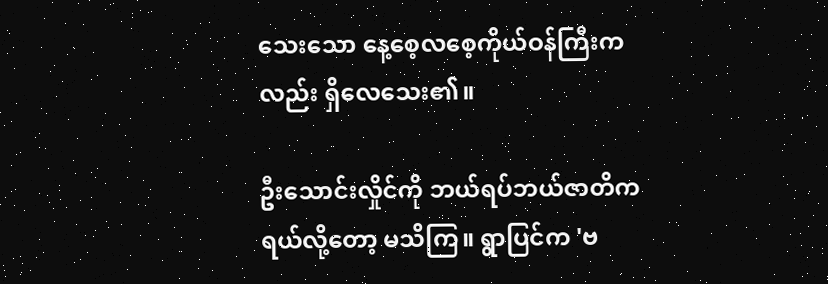သေးသော နေ့စေ့လစေ့ကိုယ်ဝန်ကြီးကလည်း ရှိလေသေး၏။

ဦးသောင်းလှိုင်ကို ဘယ်ရပ်ဘယ်ဇာတိကရယ်လို့တော့ မသိကြ။ ရွာပြင်က 'ဗ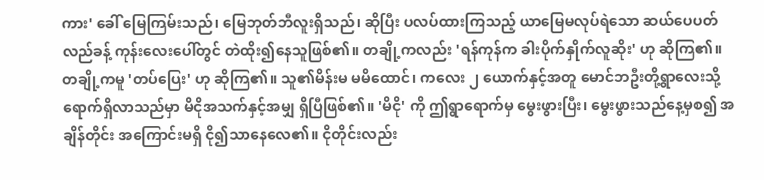ကား' ခေါ် မြေကြမ်းသည်၊ မြေဘုတ်ဘီလူးရှိသည်၊ ဆိုပြီး ပလပ်ထားကြသည့် ယာမြေမလုပ်ရဲသော ဆယ်ပေပတ်လည်ခန့် ကုန်းလေးပေါ်တွင် တဲထိုး၍နေသူဖြစ်၏။ တချို့ကလည်း 'ရန်ကုန်က ခါးပိုက်နှိုက်လူဆိုး' ဟု ဆိုကြ၏။ တချို့ကမူ 'တပ်ပြေး' ဟု ဆိုကြ၏။ သူ၏မိန်းမ မမိထောင်၊ ကလေး ၂ ယောက်နှင့်အတူ မောင်ဘဦးတို့ရွာလေးသို့ ရောက်ရှိလာသည်မှာ မိငိုအသက်နှင့်အမျှ ရှိပြီဖြစ်၏။ 'မိငို' ကို ဤရွာရောက်မှ မွေးဖွားပြီး၊ မွေးဖွားသည်နေ့မှစ၍ အချိန်တိုင်း အကြောင်းမရှိ ငို၍သာနေလေ၏။ ငိုတိုင်းလည်း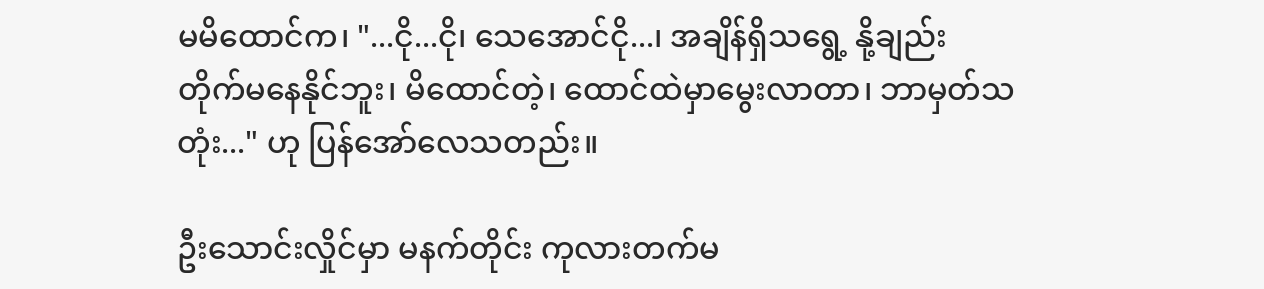မမိထောင်က၊ "...ငို...ငို၊ သေအောင်ငို...၊ အချိန်ရှိသရွေ့ နို့ချည်း တိုက်မနေနိုင်ဘူး၊ မိထောင်တဲ့၊ ထောင်ထဲမှာမွေးလာတာ၊ ဘာမှတ်သတုံး..." ဟု ပြန်အော်လေသတည်း။

ဦးသောင်းလှိုင်မှာ မနက်တိုင်း ကုလားတက်မ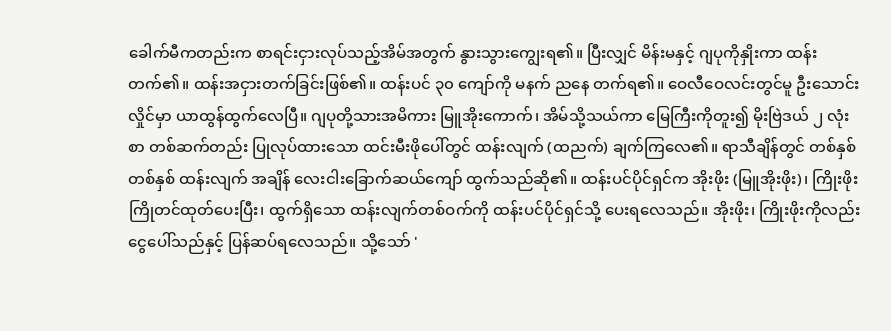ခေါက်မီကတည်းက စာရင်းငှားလုပ်သည့်အိမ်အတွက် နွားသွားကျွေးရ၏။ ပြီးလျှင် မိန်းမနှင့် ဂျပုကိုနှိုးကာ ထန်းတက်၏။ ထန်းအငှားတက်ခြင်းဖြစ်၏။ ထန်းပင် ၃၀ ကျော်ကို မနက် ညနေ တက်ရ၏။ ဝေလီဝေလင်းတွင်မူ ဦးသောင်းလှိုင်မှာ ယာထွန်ထွက်လေပြီ။ ဂျပုတို့သားအမိကား မြူအိုးကောက်၊ အိမ်သို့သယ်ကာ မြေကြီးကိုတူး၍ မိုးဗြဲဒယ် ၂ လုံးစာ တစ်ဆက်တည်း ပြုလုပ်ထားသော ထင်းမီးဖိုပေါ်တွင် ထန်းလျက် (ထညက်) ချက်ကြလေ၏။ ရာသီချိန်တွင် တစ်နှစ်တစ်နှစ် ထန်းလျက် အချိန် လေးငါးခြောက်ဆယ်ကျော် ထွက်သည်ဆို၏။ ထန်းပင်ပိုင်ရှင်က အိုးဖိုး (မြူအိုးဖိုး)၊ ကြိုးဖိုး ကြိုတင်ထုတ်ပေးပြီး၊ ထွက်ရှိသော ထန်းလျက်တစ်ဝက်ကို ထန်းပင်ပိုင်ရှင်သို့ ပေးရလေသည်။ အိုးဖိုး၊ ကြိုးဖိုးကိုလည်း ငွေပေါ်သည်နှင့် ပြန်ဆပ်ရလေသည်။ သို့သော် '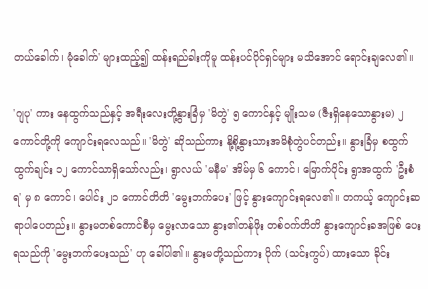တယ်ခေါက်၊ မုံခေါက်' များထည့်၍ ထန်းရည်ခါးကိုမူ ထန်းပင်ပိုင်ရှင်များ မသိအောင် ရောင်းချလေ၏။

'ဂျပု' ကား နေထွက်သည်နှင့် အရီးလေးတို့နွားခြံမှ 'မိတွဲ' ၅ ကောင်နှင့် မျိုးသမ (ဇီးရှိနေသောနွားမ) ၂ ကောင်တို့ကို ကျောင်းရလေသည်။ 'မိတွဲ' ဆိုသည်ကား နို့စို့နွားသားအမိစုံတွဲပင်တည်း။ နွားခြံမှ စထွက်ထွက်ချင်း ၁၂ ကောင်သာရှိသော်လည်း၊ ရွာလယ် 'မနီမ' အိမ်မှ ၆ ကောင်၊ မြောက်ပိုင်း ရွာအထွက် 'ဦးစံရ' မှ ၈ ကောင်၊ ပေါင်း ၂၁ ကောင်တိတိ 'မွေးဘက်ပေး' ဖြင့် နွားကျောင်းရလေ၏။ တကယ့် ကျောင်းဆရာပါပေတည်း။ နွားမတစ်ကောင်စီမှ မွေးလာသော နွား၏တန်ဖိုး တစ်ဝက်တိတိ နွားကျောင်းခအဖြစ် ပေးရသည်ကို 'မွေးဘက်ပေးသည်' ဟု ခေါ်ပါ၏။ နွားမတို့သည်ကား ပိုက် (သင်းကွပ်) ထားသော ခိုင်း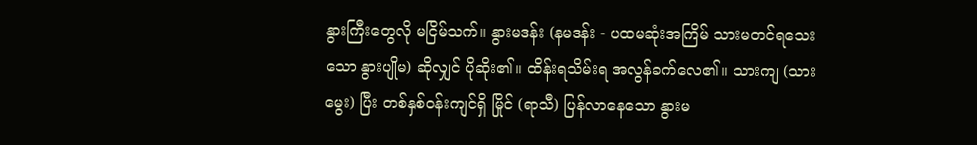နွားကြီးတွေလို မငြိမ်သက်။ နွားမဒန်း (နမဒန်း - ပထမဆုံးအကြိမ် သားမတင်ရသေးသော နွားပျိုမ) ဆိုလျှင် ပိုဆိုး၏။ ထိန်းရသိမ်းရ အလွန်ခက်လေ၏။ သားကျ (သားမွေး) ပြီး တစ်နှစ်ဝန်းကျင်ရှိ မြိုင် (ရာသီ) ပြန်လာနေသော နွားမ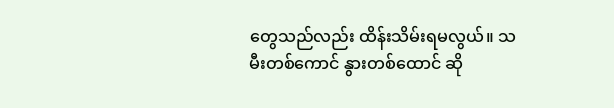တွေသည်လည်း ထိန်းသိမ်းရမလွယ်။ သမီးတစ်ကောင် နွားတစ်ထောင် ဆို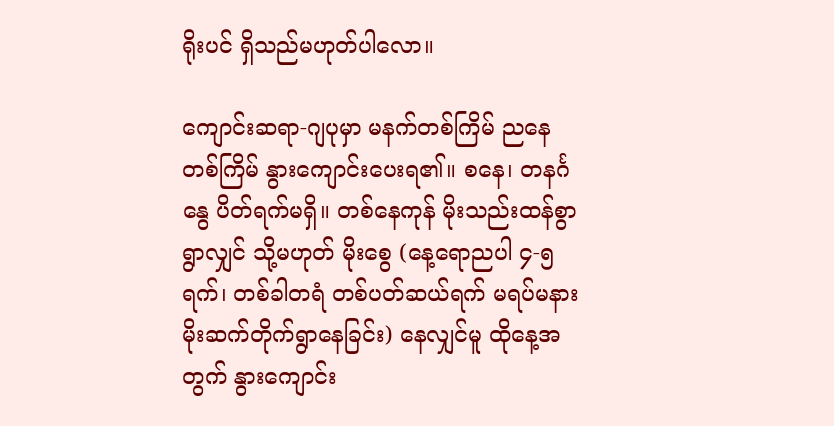ရိုးပင် ရှိသည်မဟုတ်ပါလော။

ကျောင်းဆရာ-ဂျပုမှာ မနက်တစ်ကြိမ် ညနေတစ်ကြိမ် နွားကျောင်းပေးရ၏။ စနေ၊ တနင်္ဂနွေ ပိတ်ရက်မရှိ။ တစ်နေကုန် မိုးသည်းထန်စွာရွာလျှင် သို့မဟုတ် မိုးစွေ (နေ့ရောညပါ ၄-၅ ရက်၊ တစ်ခါတရံ တစ်ပတ်ဆယ်ရက် မရပ်မနား မိုးဆက်တိုက်ရွာနေခြင်း) နေလျှင်မူ ထိုနေ့အတွက် နွားကျောင်း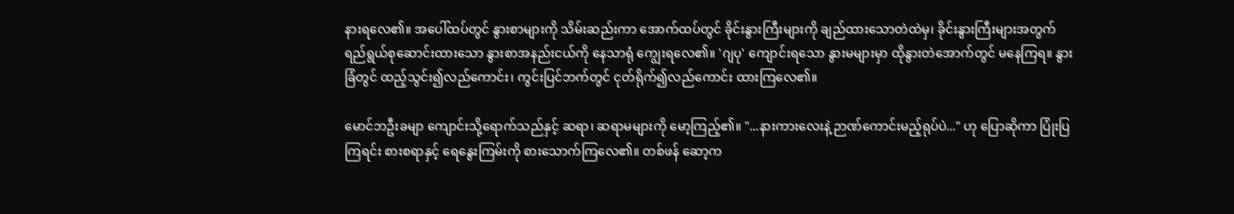နားရလေ၏။ အပေါ်ထပ်တွင် နွားစာများကို သိမ်းဆည်းကာ အောက်ထပ်တွင် ခိုင်းနွားကြီးများကို ချည်ထားသောတဲထဲမှ၊ ခိုင်းနွားကြီးများအတွက် ရည်ရွယ်စုဆောင်းထားသော နွားစာအနည်းငယ်ကို နေသာရုံ ကျွေးရလေ၏။ 'ဂျပု' ကျောင်းရသော နွားမများမှာ ထိုနွားတဲအောက်တွင် မနေကြရ။ နွားခြံတွင် ထည့်သွင်း၍လည်ကောင်း၊ ကွင်းပြင်ဘက်တွင် ငုတ်ရိုက်၍လည်ကောင်း ထားကြလေ၏။

မောင်ဘဦးခမျာ ကျောင်းသို့ရောက်သည်နှင့် ဆရာ၊ ဆရာမများကို မော့ကြည့်၏။ "...နားကားလေးနဲ့ ဉာဏ်ကောင်းမည့်ရုပ်ပဲ..." ဟု ပြောဆိုကာ ပြုံးပြကြရင်း စားစရာနှင့် ရေနွေးကြမ်းကို စားသောက်ကြလေ၏။ တစ်ဖန် ဆော့က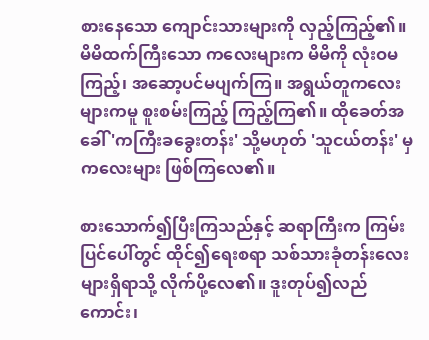စားနေသော ကျောင်းသားများကို လှည့်ကြည့်၏။ မိမိထက်ကြီးသော ကလေးများက မိမိကို လုံးဝမကြည့်၊ အဆော့ပင်မပျက်ကြ။ အရွယ်တူကလေးများကမူ စူးစမ်းကြည့် ကြည့်ကြ၏။ ထိုခေတ်အခေါ် 'ကကြီးခခွေးတန်း' သို့မဟုတ် 'သူငယ်တန်း' မှ ကလေးများ ဖြစ်ကြလေ၏။

စားသောက်၍ပြီးကြသည်နှင့် ဆရာကြီးက ကြမ်းပြင်ပေါ်တွင် ထိုင်၍ရေးစရာ သစ်သားခုံတန်းလေးများရှိရာသို့ လိုက်ပို့လေ၏။ ဒူးတုပ်၍လည်ကောင်း၊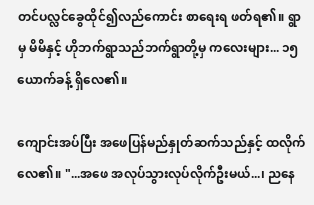တင်ပလ္လင်ခွေထိုင်၍လည်ကောင်း စာရေးရ ဖတ်ရ၏။ ရွာမှ မိမိနှင့် ဟိုဘက်ရွာသည်ဘက်ရွာတို့မှ ကလေးများ... ၁၅ ယောက်ခန့် ရှိလေ၏။

ကျောင်းအပ်ပြီး အဖေပြန်မည်နှုတ်ဆက်သည်နှင့် ထလိုက်လေ၏။ "...အဖေ အလုပ်သွားလုပ်လိုက်ဦးမယ်...၊ ညနေ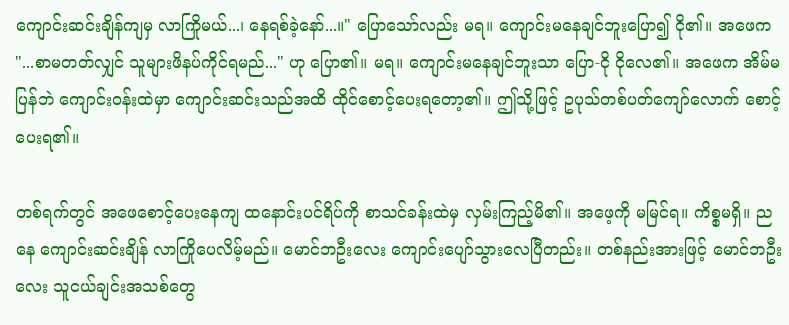ကျောင်းဆင်းချိန်ကျမှ လာကြိုမယ်...၊ နေရစ်ခဲ့နော်...။" ပြောသော်လည်း မရ။ ကျောင်းမနေချင်ဘူးပြော၍ ငို၏။ အဖေက "...စာမတတ်လျှင် သူများဖိနပ်ကိုင်ရမည်..." ဟု ပြော၏။ မရ။ ကျောင်းမနေချင်ဘူးသာ ပြော-ငို ငိုလေ၏။ အဖေက အိမ်မပြန်ဘဲ ကျောင်းဝန်းထဲမှာ ကျောင်းဆင်းသည်အထိ ထိုင်စောင့်ပေးရတော့၏။ ဤသို့ဖြင့် ဥပုသ်တစ်ပတ်ကျော်လောက် စောင့်ပေးရ၏။

တစ်ရက်တွင် အဖေစောင့်ပေးနေကျ ထနောင်းပင်ရိပ်ကို စာသင်ခန်းထဲမှ လှမ်းကြည့်မိ၏။ အဖေ့ကို မမြင်ရ။ ကိစ္စမရှိ။ ညနေ ကျောင်းဆင်းချိန် လာကြိုပေလိမ့်မည်။ မောင်ဘဦးလေး ကျောင်းပျော်သွားလေပြီတည်း။ တစ်နည်းအားဖြင့် မောင်ဘဦးလေး သူငယ်ချင်းအသစ်တွေ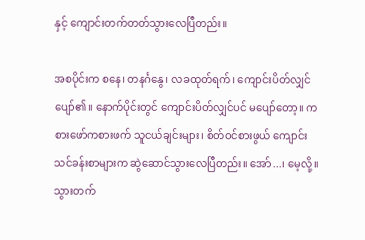နှင့် ကျောင်းတက်တတ်သွားလေပြီတည်း။

အစပိုင်းက စနေ၊ တနင်္ဂနွေ၊ လခထုတ်ရက်၊ ကျောင်းပိတ်လျှင် ပျော်၏။ နောက်ပိုင်းတွင် ကျောင်းပိတ်လျှင်ပင် မပျော်တော့။ ကစားဖော်ကစားဖက် သူငယ်ချင်းများ၊ စိတ်ဝင်စားဖွယ် ကျောင်းသင်ခန်းစာများက ဆွဲဆောင်သွားလေပြီတည်း။ အော်...၊ မေ့လို့။ သွားတက်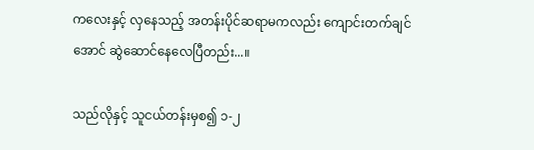ကလေးနှင့် လှနေသည့် အတန်းပိုင်ဆရာမကလည်း ကျောင်းတက်ချင်အောင် ဆွဲဆောင်နေလေပြီတည်း...။

သည်လိုနှင့် သူငယ်တန်းမှစ၍ ၁-၂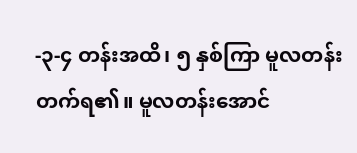-၃-၄ တန်းအထိ၊ ၅ နှစ်ကြာ မူလတန်းတက်ရ၏။ မူလတန်းအောင်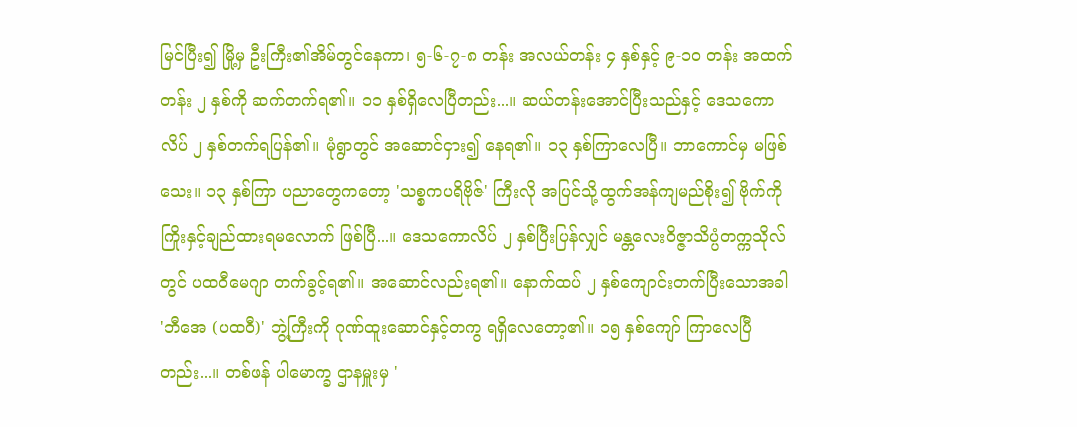မြင်ပြီး၍ မြို့မှ ဦးကြီး၏အိမ်တွင်နေကာ၊ ၅-၆-၇-၈ တန်း အလယ်တန်း ၄ နှစ်နှင့် ၉-၁၀ တန်း အထက်တန်း ၂ နှစ်ကို ဆက်တက်ရ၏။ ၁၁ နှစ်ရှိလေပြီတည်း...။ ဆယ်တန်းအောင်ပြီးသည်နှင့် ဒေသကောလိပ် ၂ နှစ်တက်ရပြန်၏။ မုံရွာတွင် အဆောင်ငှား၍ နေရ၏။ ၁၃ နှစ်ကြာလေပြီ။ ဘာကောင်မှ မဖြစ်သေး။ ၁၃ နှစ်ကြာ ပညာတွေကတော့ 'သစ္စကပရိဗိုဇ်' ကြီးလို အပြင်သို့ထွက်အန်ကျမည်စိုး၍ ဗိုက်ကို ကြိုးနှင့်ချည်ထားရမလောက် ဖြစ်ပြီ...။ ဒေသကောလိပ် ၂ နှစ်ပြီးပြန်လျှင် မန္တလေးဝိဇ္ဇာသိပ္ပံတက္ကသိုလ်တွင် ပထဝီမေဂျာ တက်ခွင့်ရ၏။ အဆောင်လည်းရ၏။ နောက်ထပ် ၂ နှစ်ကျောင်းတက်ပြီးသောအခါ 'ဘီအေ (ပထဝီ)' ဘွဲ့ကြီးကို ဂုဏ်ထူးဆောင်နှင့်တကွ ရရှိလေတော့၏။ ၁၅ နှစ်ကျော် ကြာလေပြီတည်း...။ တစ်ဖန် ပါမောက္ခ ဌာနမှူးမှ '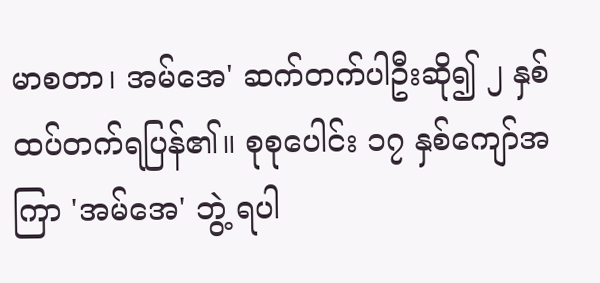မာစတာ၊ အမ်အေ' ဆက်တက်ပါဦးဆို၍ ၂ နှစ် ထပ်တက်ရပြန်၏။ စုစုပေါင်း ၁၇ နှစ်ကျော်အကြာ 'အမ်အေ' ဘွဲ့ ရပါ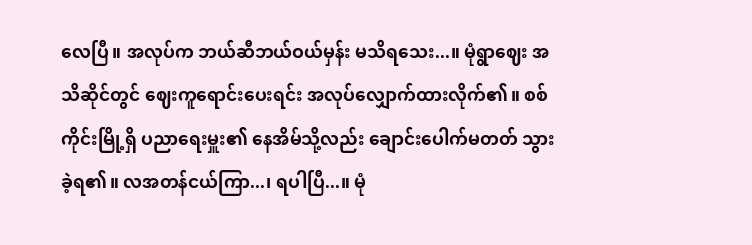လေပြီ။ အလုပ်က ဘယ်ဆီဘယ်ဝယ်မှန်း မသိရသေး...။ မုံရွာဈေး အသိဆိုင်တွင် ဈေးကူရောင်းပေးရင်း အလုပ်လျှောက်ထားလိုက်၏။ စစ်ကိုင်းမြို့ရှိ ပညာရေးမှူး၏ နေအိမ်သို့လည်း ချောင်းပေါက်မတတ် သွားခဲ့ရ၏။ လအတန်ငယ်ကြာ...၊ ရပါပြီ...။ မုံ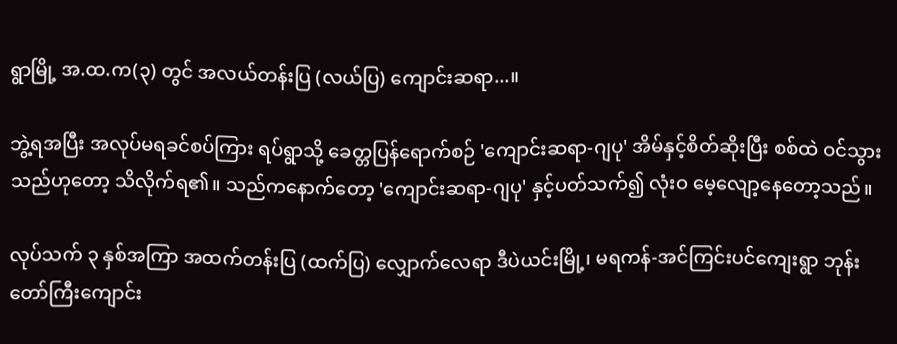ရွာမြို့ အ.ထ.က(၃) တွင် အလယ်တန်းပြ (လယ်ပြ) ကျောင်းဆရာ...။

ဘွဲ့ရအပြီး အလုပ်မရခင်စပ်ကြား ရပ်ရွာသို့ ခေတ္တပြန်ရောက်စဉ် 'ကျောင်းဆရာ-ဂျပု' အိမ်နှင့်စိတ်ဆိုးပြီး စစ်ထဲ ဝင်သွားသည်ဟုတော့ သိလိုက်ရ၏။ သည်ကနောက်တော့ 'ကျောင်းဆရာ-ဂျပု' နှင့်ပတ်သက်၍ လုံးဝ မေ့လျော့နေတော့သည်။

လုပ်သက် ၃ နှစ်အကြာ အထက်တန်းပြ (ထက်ပြ) လျှောက်လေရာ ဒီပဲယင်းမြို့၊ မရကန်-အင်ကြင်းပင်ကျေးရွာ ဘုန်းတော်ကြီးကျောင်း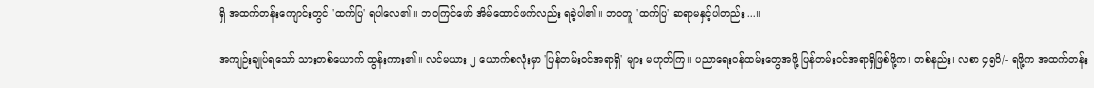ရှိ အထက်တန်းကျောင်းတွင် 'ထက်ပြ' ရပါလေ၏။ ဘဝကြင်ဖော် အိမ်ထောင်ဖက်လည်း ရခဲ့ပါ၏။ ဘဝတူ 'ထက်ပြ' ဆရာမနှင့်ပါတည်း...။

အကျဉ်းချုပ်ရသော် သားတစ်ယောက် ထွန်းကား၏။ လင်မယား ၂ ယောက်စလုံးမှာ 'ပြန်တမ်းဝင်အရာရှိ' များ မဟုတ်ကြ။ ပညာရေးဝန်ထမ်းတွေအဖို့ ပြန်တမ်းဝင်အရာရှိဖြစ်ဖို့က၊ တစ်နည်း၊ လစာ ၄၅၀ိ/- ရဖို့က အထက်တန်း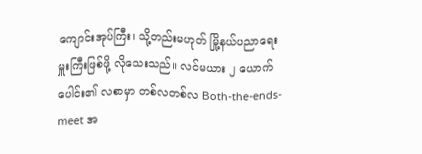ကျောင်းအုပ်ကြီး၊ သို့တည်းမဟုတ် မြို့နယ်ပညာရေးမှူးကြီးဖြစ်ဖို့ လိုသေးသည်။ လင်မယား ၂ ယောက်ပေါင်း၏ လစာမှာ တစ်လတစ်လ Both-the-ends-meet အ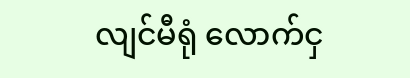လျင်မီရုံ လောက်ငှ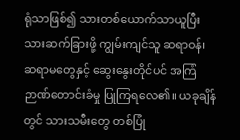ရုံသာဖြစ်၍ သားတစ်ယောက်သာယူပြီး သားဆက်ခြားဖို့ ကျွမ်းကျင်သူ ဆရာဝန်၊ ဆရာမတွေနှင့် ဆွေးနွေးတိုင်ပင် အကြံဉာဏ်တောင်းခံမှု ပြုကြရလေ၏။ ယခုချိန်တွင် သားသမီးတွေ တစ်ပြုံ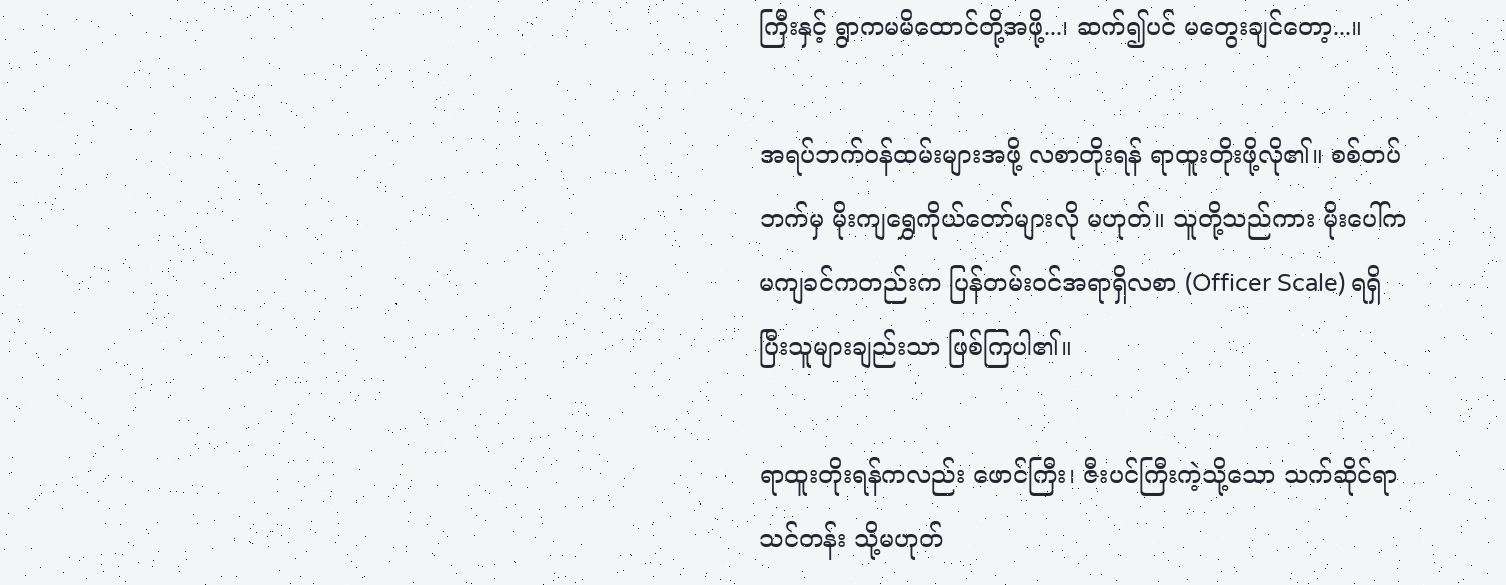ကြီးနှင့် ရွာကမမိထောင်တို့အဖို့...၊ ဆက်၍ပင် မတွေးချင်တော့...။

အရပ်ဘက်ဝန်ထမ်းများအဖို့ လစာတိုးရန် ရာထူးတိုးဖို့လို၏။ စစ်တပ်ဘက်မှ မိုးကျရွှေကိုယ်တော်များလို မဟုတ်။ သူတို့သည်ကား မိုးပေါ်က မကျခင်ကတည်းက ပြန်တမ်းဝင်အရာရှိလစာ (Officer Scale) ရရှိပြီးသူများချည်းသာ ဖြစ်ကြပါ၏။

ရာထူးတိုးရန်ကလည်း ဖောင်ကြီး၊ ဇီးပင်ကြီးကဲ့သို့သော သက်ဆိုင်ရာသင်တန်း သို့မဟုတ်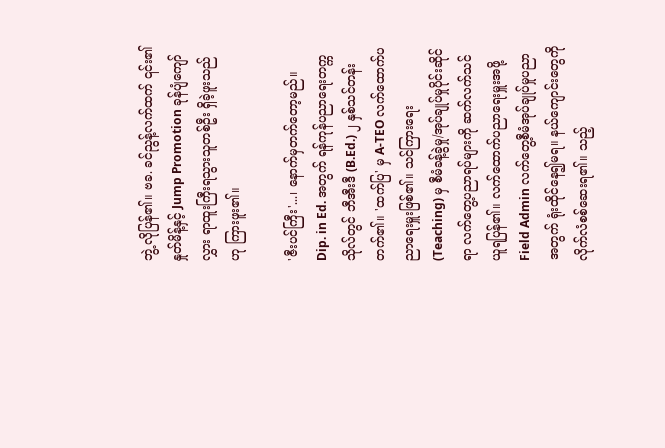ဘွဲ့ လိုပြန်၏။ ဗခ. ခင်ညွန့်လက်ထက် ၎င်း၏နှုတ်မိန့်နှင့် Jump Promotion ခုန်ပျံကျော်လွှား ရာထူးကြီးရသွားသူတစ်ဦး ရှိခဲ့ဖူးသည်ဟု ကြားဖူး၏။

'ဇီးပင်ကြီး'...၊ နောက်မှတက်တော့မည်။ Dip. in Ed. အတွက် ရန်ကုန်ပညာရေးတက္ကသိုလ်တွင် ဘီအီးဒီ (B.Ed.) ၂ နှစ်သင်တန်း တက်၏။ 'ထက်ပြ' မှ A-TEO လက်ထောက်ပညာရေးမှူးဖြစ်၏။ သင်ကြားရေး (Teaching) မှ စီမံခန့်ခွဲမှု/အုပ်ချုပ်မှုပိုင်းဆိုင်ရာ လက်တွေ့ပညာရပ်များကို ဆက်လက်သင်ယူရပြန်၏။ လက်ထောက်ပညာရေးမှူးအဖို့ Field Admin လက်တွေ့စီမံအုပ်ချုပ်မှုပညာအတွက် ရုံးထိုင်နေ၍မရ။ နယ်ကျောင်းတွေကို လိုက်လံစစ်ဆေးရ၏။ သည့်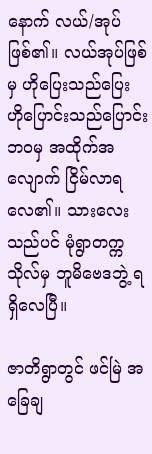နောက် လယ်/အုပ် ဖြစ်၏။ လယ်အုပ်ဖြစ်မှ ဟိုပြေးသည်ပြေး ဟိုပြောင်းသည်ပြောင်းဘဝမှ အထိုက်အလျောက် ငြိမ်လာရလေ၏။ သားလေးသည်ပင် မုံရွာတက္ကသိုလ်မှ ဘူမိဗေဒဘွဲ့ ရရှိလေပြီ။

ဇာတိရွာတွင် ဖင်မြဲ အခြေချ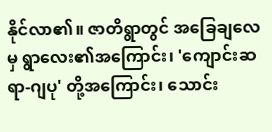နိုင်လာ၏။ ဇာတိရွာတွင် အခြေချလေမှ ရွာလေး၏အကြောင်း၊ 'ကျောင်းဆရာ-ဂျပု' တို့အကြောင်း၊ သောင်း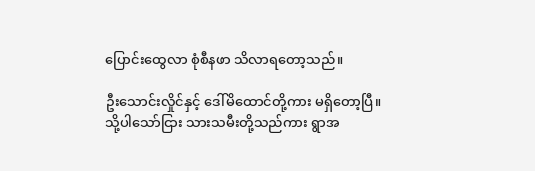ပြောင်းထွေလာ စုံစီနဖာ သိလာရတော့သည်။

ဦးသောင်းလှိုင်နှင့် ဒေါ်မိထောင်တို့ကား မရှိတော့ပြီ။ သို့ပါသော်ငြား သားသမီးတို့သည်ကား ရွာအ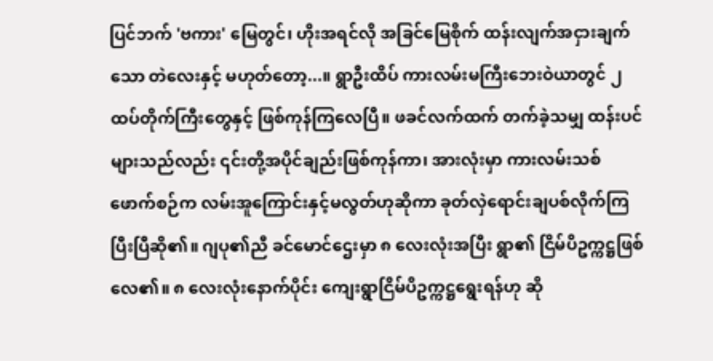ပြင်ဘက် 'ဗကား' မြေတွင်၊ ဟိုးအရင်လို အခြင်မြေစိုက် ထန်းလျက်အငှားချက်သော တဲလေးနှင့် မဟုတ်တော့...။ ရွာဦးထိပ် ကားလမ်းမကြီးဘေးဝဲယာတွင် ၂ ထပ်တိုက်ကြီးတွေနှင့် ဖြစ်ကုန်ကြလေပြီ။ ဖခင်လက်ထက် တက်ခဲ့သမျှ ထန်းပင်များသည်လည်း ၎င်းတို့အပိုင်ချည်းဖြစ်ကုန်ကာ၊ အားလုံးမှာ ကားလမ်းသစ်ဖောက်စဉ်က လမ်းအူကြောင်းနှင့်မလွတ်ဟုဆိုကာ ခုတ်လှဲရောင်းချပစ်လိုက်ကြပြီးပြီဆို၏။ ဂျပု၏ညီ ခင်မောင်ဌေးမှာ ၈ လေးလုံးအပြီး ရွာ၏ ငြိမ်ပိဥက္ကဋ္ဌဖြစ်လေ၏။ ၈ လေးလုံးနောက်ပိုင်း ကျေးရွာငြိမ်ပိဥက္ကဋ္ဌရွေးရန်ဟု ဆို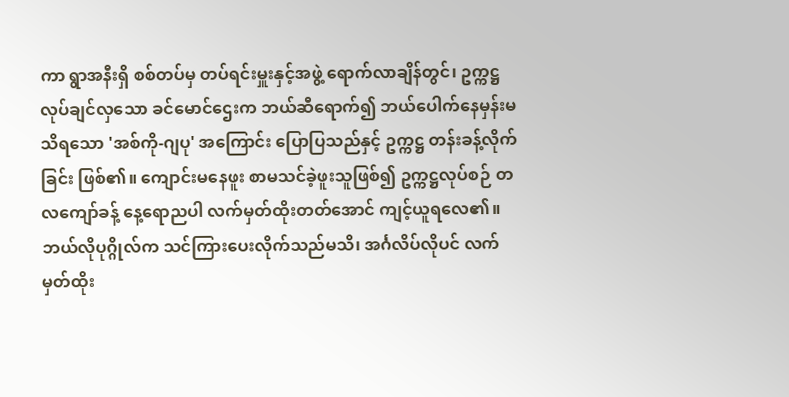ကာ ရွာအနီးရှိ စစ်တပ်မှ တပ်ရင်းမှူးနှင့်အဖွဲ့ ရောက်လာချိန်တွင်၊ ဥက္ကဋ္ဌလုပ်ချင်လှသော ခင်မောင်ဌေးက ဘယ်ဆီရောက်၍ ဘယ်ပေါက်နေမှန်းမသိရသော 'အစ်ကို-ဂျပု' အကြောင်း ပြောပြသည်နှင့် ဥက္ကဋ္ဌ တန်းခန့်လိုက်ခြင်း ဖြစ်၏။ ကျောင်းမနေဖူး စာမသင်ခဲ့ဖူးသူဖြစ်၍ ဥက္ကဋ္ဌလုပ်စဉ် တလကျော်ခန့် နေ့ရောညပါ လက်မှတ်ထိုးတတ်အောင် ကျင့်ယူရလေ၏။ ဘယ်လိုပုဂ္ဂိုလ်က သင်ကြားပေးလိုက်သည်မသိ၊ အင်္ဂလိပ်လိုပင် လက်မှတ်ထိုး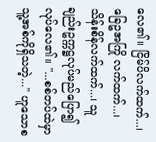လေ၏။ ငြိမ်ပိလက်ထက်...၊ ခြေဥအကြို လက်ထက်...၊ သိန်းစိန်လက်ထက်...၊ သူချည်းဥက္ကဋ္ဌလုပ်မည်ပြော၍ လုပ်လေ၏။ "...စစ်တပ်ထဲမှာ သူ့အစ်ကိုရှိသတဲ့..." ဟူသောစ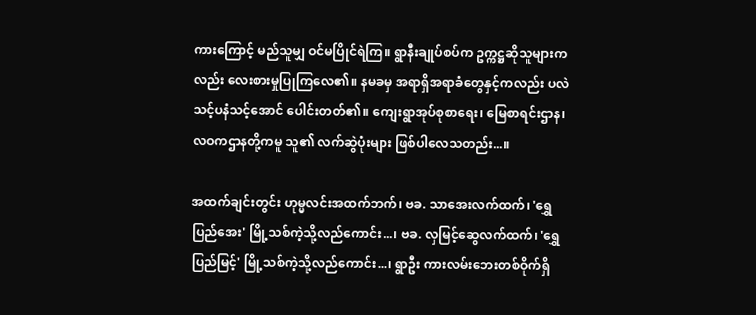ကားကြောင့် မည်သူမျှ ဝင်မပြိုင်ရဲကြ။ ရွာနီးချုပ်စပ်က ဥက္ကဋ္ဌဆိုသူများကလည်း လေးစားမှုပြုကြလေ၏။ နမခမှ အရာရှိအရာခံတွေနှင့်ကလည်း ပလဲသင့်ပနံသင့်အောင် ပေါင်းတတ်၏။ ကျေးရွာအုပ်စုစာရေး၊ မြေစာရင်းဌာန၊ လဝကဌာနတို့ကမူ သူ၏ လက်ဆွဲပုံးများ ဖြစ်ပါလေသတည်း...။

အထက်ချင်းတွင်း ဟုမ္မလင်းအထက်ဘက်၊ ဗခ. သာအေးလက်ထက်၊ 'ရွှေပြည်အေး' မြို့သစ်ကဲ့သို့လည်ကောင်း...၊ ဗခ. လှမြင့်ဆွေလက်ထက်၊ 'ရွှေပြည်မြင့်' မြို့သစ်ကဲ့သို့လည်ကောင်း...၊ ရွာဦး ကားလမ်းဘေးတစ်ဝိုက်ရှိ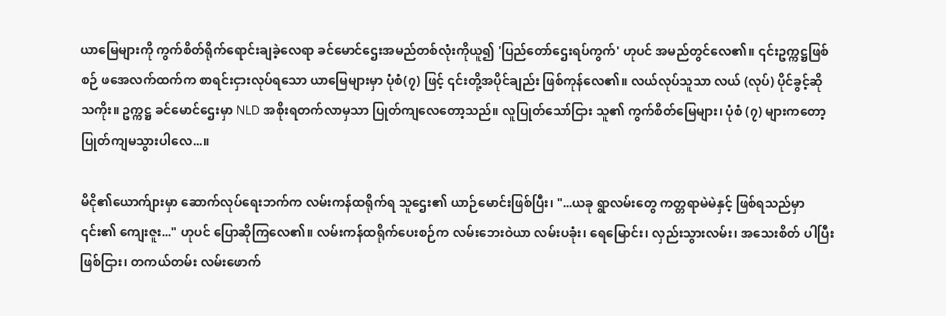ယာမြေများကို ကွက်စိတ်ရိုက်ရောင်းချခဲ့လေရာ ခင်မောင်ဌေးအမည်တစ်လုံးကိုယူ၍ 'ပြည်တော်ဌေးရပ်ကွက်' ဟုပင် အမည်တွင်လေ၏။ ၎င်းဥက္ကဋ္ဌဖြစ်စဉ် ဖအေလက်ထက်က စာရင်းငှားလုပ်ရသော ယာမြေများမှာ ပုံစံ(၇) ဖြင့် ၎င်းတို့အပိုင်ချည်း ဖြစ်ကုန်လေ၏။ လယ်လုပ်သူသာ လယ် (လုပ်) ပိုင်ခွင့်ဆိုသကိုး။ ဥက္ကဋ္ဌ ခင်မောင်ဌေးမှာ NLD အစိုးရတက်လာမှသာ ပြုတ်ကျလေတော့သည်။ လူပြုတ်သော်ငြား သူ၏ ကွက်စိတ်မြေများ၊ ပုံစံ (၇) များကတော့ ပြုတ်ကျမသွားပါလေ...။

မိငို၏ယောက်ျားမှာ ဆောက်လုပ်ရေးဘက်က လမ်းကန်ထရိုက်ရ သူဌေး၏ ယာဉ်မောင်းဖြစ်ပြီး၊ "...ယခု ရွာလမ်းတွေ ကတ္တရာမဲမဲနှင့် ဖြစ်ရသည်မှာ ၎င်း၏ ကျေးဇူး..." ဟုပင် ပြောဆိုကြလေ၏။ လမ်းကန်ထရိုက်ပေးစဉ်က လမ်းဘေးဝဲယာ လမ်းပခုံး၊ ရေမြောင်း၊ လှည်းသွားလမ်း၊ အသေးစိတ် ပါပြီးဖြစ်ငြား၊ တကယ်တမ်း လမ်းဖောက်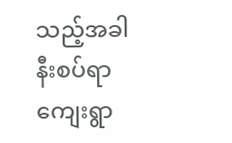သည့်အခါ နီးစပ်ရာ ကျေးရွာ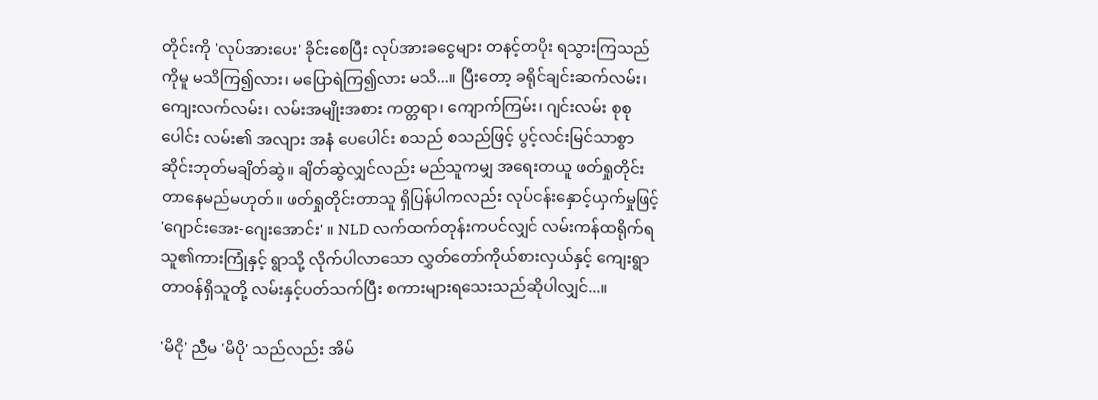တိုင်းကို 'လုပ်အားပေး' ခိုင်းစေပြီး လုပ်အားခငွေများ တနင့်တပိုး ရသွားကြသည်ကိုမူ မသိကြ၍လား၊ မပြောရဲကြ၍လား မသိ...။ ပြီးတော့ ခရိုင်ချင်းဆက်လမ်း၊ ကျေးလက်လမ်း၊ လမ်းအမျိုးအစား ကတ္တရာ၊ ကျောက်ကြမ်း၊ ဂျင်းလမ်း စုစုပေါင်း လမ်း၏ အလျား အနံ ပေပေါင်း စသည် စသည်ဖြင့် ပွင့်လင်းမြင်သာစွာ ဆိုင်းဘုတ်မချိတ်ဆွဲ။ ချိတ်ဆွဲလျှင်လည်း မည်သူကမျှ အရေးတယူ ဖတ်ရှုတိုင်းတာနေမည်မဟုတ်။ ဖတ်ရှုတိုင်းတာသူ ရှိပြန်ပါကလည်း လုပ်ငန်းနှောင့်ယှက်မှုဖြင့် 'ဂျောင်းအေး-ဂျေးအောင်း' ။ NLD လက်ထက်တုန်းကပင်လျှင် လမ်းကန်ထရိုက်ရသူ၏ကားကြုံနှင့် ရွာသို့ လိုက်ပါလာသော လွှတ်တော်ကိုယ်စားလှယ်နှင့် ကျေးရွာတာဝန်ရှိသူတို့ လမ်းနှင့်ပတ်သက်ပြီး စကားများရသေးသည်ဆိုပါလျှင်...။

'မိငို' ညီမ 'မိပို' သည်လည်း အိမ်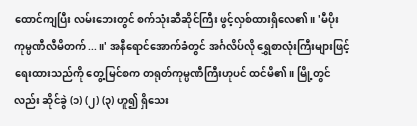ထောင်ကျပြီး လမ်းဘေးတွင် စက်သုံးဆီဆိုင်ကြီး ဖွင့်လှစ်ထားရှိလေ၏။ 'မီပိုးကုမ္ပဏီလီမိတက်...။' အနီရောင်အောက်ခံတွင် အင်္ဂလိပ်လို ရွှေစာလုံးကြီးများဖြင့် ရေးထားသည်ကို တွေ့မြင်စက တရုတ်ကုမ္ပဏီကြီးဟုပင် ထင်မိ၏။ မြို့တွင်လည်း ဆိုင်ခွဲ (၁) (၂) (၃) ဟူ၍ ရှိသေး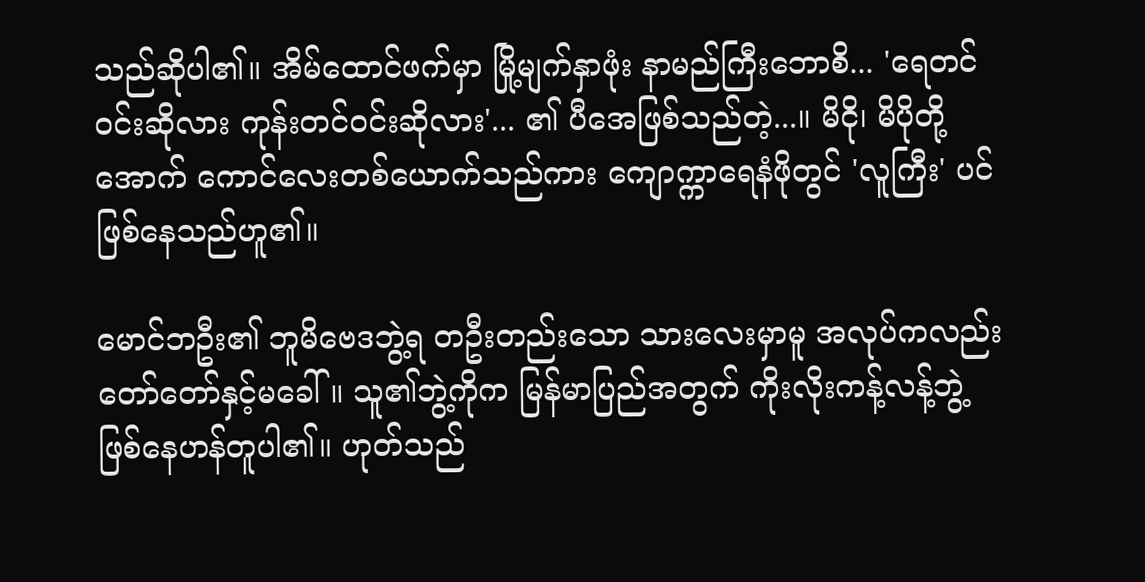သည်ဆိုပါ၏။ အိမ်ထောင်ဖက်မှာ မြို့မျက်နှာဖုံး နာမည်ကြီးဘောစိ... 'ရေတင်ဝင်းဆိုလား ကုန်းတင်ဝင်းဆိုလား'... ၏ ပီအေဖြစ်သည်တဲ့...။ မိငို၊ မိပိုတို့အောက် ကောင်လေးတစ်ယောက်သည်ကား ကျောက္ကာရေနံဖိုတွင် 'လူကြီး' ပင် ဖြစ်နေသည်ဟူ၏။

မောင်ဘဦး၏ ဘူမိဗေဒဘွဲ့ရ တဦးတည်းသော သားလေးမှာမူ အလုပ်ကလည်း တော်တော်နှင့်မခေါ်။ သူ၏ဘွဲ့ကိုက မြန်မာပြည်အတွက် ကိုးလိုးကန့်လန့်ဘွဲ့ ဖြစ်နေဟန်တူပါ၏။ ဟုတ်သည်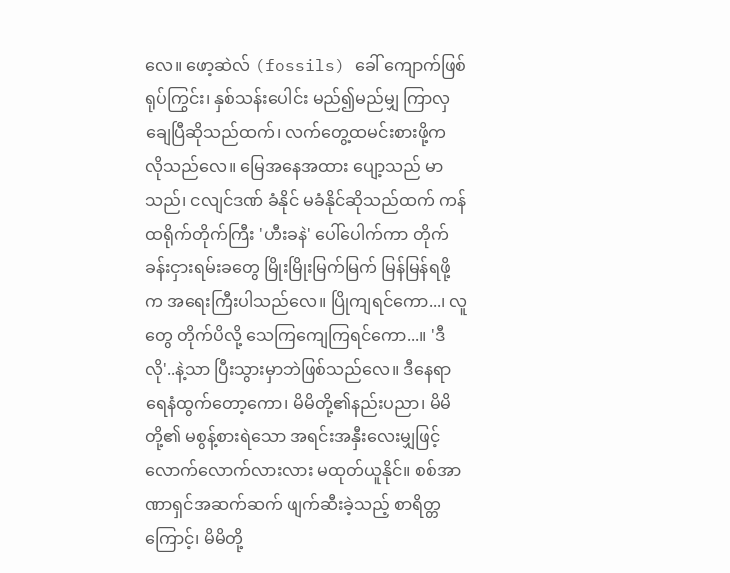လေ။ ဖော့ဆဲလ် (fossils) ခေါ် ကျောက်ဖြစ်ရုပ်ကြွင်း၊ နှစ်သန်းပေါင်း မည်၍မည်မျှ ကြာလှချေပြီဆိုသည်ထက်၊ လက်တွေ့ထမင်းစားဖို့က လိုသည်လေ။ မြေအနေအထား ပျော့သည် မာသည်၊ ငလျင်ဒဏ် ခံနိုင် မခံနိုင်ဆိုသည်ထက် ကန်ထရိုက်တိုက်ကြီး 'ဟီးခနဲ' ပေါ်ပေါက်ကာ တိုက်ခန်းငှားရမ်းခတွေ မြိုးမြိုးမြက်မြက် မြန်မြန်ရဖို့က အရေးကြီးပါသည်လေ။ ပြိုကျရင်ကော...၊ လူတွေ တိုက်ပိလို့ သေကြကျေကြရင်ကော...။ 'ဒီလို'..နဲ့သာ ပြီးသွားမှာဘဲဖြစ်သည်လေ။ ဒီနေရာ ရေနံထွက်တော့ကော၊ မိမိတို့၏နည်းပညာ၊ မိမိတို့၏ မစွန့်စားရဲသော အရင်းအနှီးလေးမျှဖြင့် လောက်လောက်လားလား မထုတ်ယူနိုင်။ စစ်အာဏာရှင်အဆက်ဆက် ဖျက်ဆီးခဲ့သည့် စာရိတ္တကြောင့်၊ မိမိတို့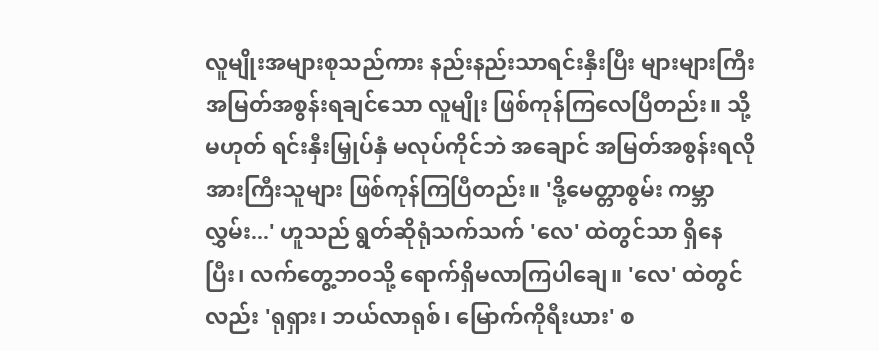လူမျိုးအများစုသည်ကား နည်းနည်းသာရင်းနှီးပြီး များများကြီး အမြတ်အစွန်းရချင်သော လူမျိုး ဖြစ်ကုန်ကြလေပြီတည်း။ သို့မဟုတ် ရင်းနှီးမြှုပ်နှံ မလုပ်ကိုင်ဘဲ အချောင် အမြတ်အစွန်းရလိုအားကြီးသူများ ဖြစ်ကုန်ကြပြီတည်း။ 'ဒို့မေတ္တာစွမ်း ကမ္ဘာလွှမ်း...' ဟူသည် ရွတ်ဆိုရုံသက်သက် 'လေ' ထဲတွင်သာ ရှိနေပြီး၊ လက်တွေ့ဘဝသို့ ရောက်ရှိမလာကြပါချေ။ 'လေ' ထဲတွင်လည်း 'ရုရှား၊ ဘယ်လာရုစ်၊ မြောက်ကိုရီးယား' စ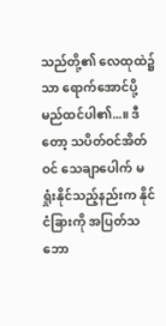သည်တို့၏ လေထုထဲ၌သာ ရောက်အောင်ပို့မည်ထင်ပါ၏...။ ဒီတော့ သပိတ်ဝင်အိတ်ဝင် သေချာပေါက် မရှုံးနိုင်သည့်နည်းက နိုင်ငံခြားကို အပြတ်သဘော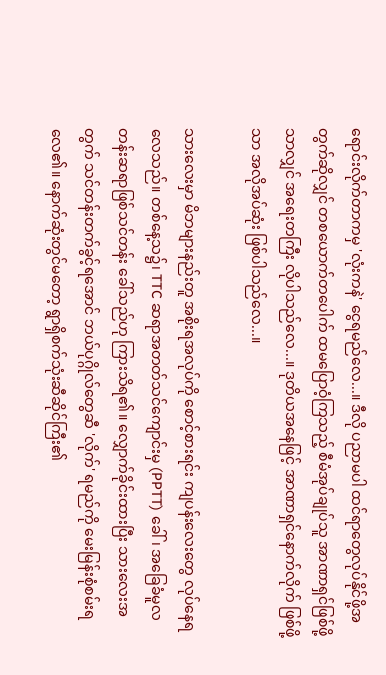ရောင်းလိုက်တာကမှ 'လုံးကနဲ' ငွေရမည်လေ...။ ဒီလို ပညာမပါ ထင်ရာတွေလုပ်နိုင်ဖို့အတွက်ဆိုလျှင် တစယောက်တပေါက် ထမပြောဝံ့ကြသည့် စီမံအုပ်ချုပ်သူ အာဏာရှင်ဖြစ်ဖို့သာလျှင် အရေးတကြီး လိုပါသည်လေ...။ ဒုတိယအနေဖြင့် အာဏာရှင်နောက်လိုက် ဖြစ်ဖို့သာ အလိုအပ်ဆုံး ဖြစ်ပါသည်လေ...။

သားလေးမှာ မိဘများနည်းတူ အစိုးရအလုပ်ကို စောင့်စားရင်း ကျပန်းလေးတွေ လုပ်နေရလေသည်။ တစ်နေ့သ၌၊ TTC ဆရာအတတ်သင်ကျောင်းမှ (PPTT) ခေါ်၊ အခြေခံမူလတန်းဆရာဖြစ်သင်တန်း ခေါ်သည်ဟု ကြားသိရ၏။ လျှောက်ခိုင်းထားပြီး သားလေးအတွက် သင်တန်းတက်ခွင့်ရအောင် ဘယ်ပုဂ္ဂိုလ်တွေဆီ 'လိုက်' ရမည်ကို မေးမြန်းစုံစမ်းရလေ၏။ နောက်ဆုံးတွင်မတော့ ရွာရှိစက်သုံးဆီဆိုင်ကြီး၏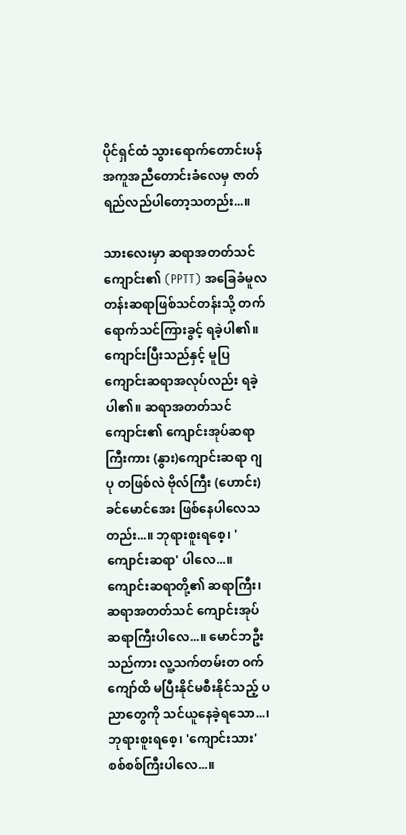ပိုင်ရှင်ထံ သွားရောက်တောင်းပန် အကူအညီတောင်းခံလေမှ ဇာတ်ရည်လည်ပါတော့သတည်း...။

သားလေးမှာ ဆရာအတတ်သင်ကျောင်း၏ (PPTT) အခြေခံမူလတန်းဆရာဖြစ်သင်တန်းသို့ တက်ရောက်သင်ကြားခွင့် ရခဲ့ပါ၏။ ကျောင်းပြီးသည်နှင့် မူပြကျောင်းဆရာအလုပ်လည်း ရခဲ့ပါ၏။ ဆရာအတတ်သင်ကျောင်း၏ ကျောင်းအုပ်ဆရာကြီးကား (နွား)ကျောင်းဆရာ ဂျပု တဖြစ်လဲ ဗိုလ်ကြီး (ဟောင်း) ခင်မောင်အေး ဖြစ်နေပါလေသတည်း...။ ဘုရားစူးရစေ့၊ 'ကျောင်းဆရာ' ပါလေ...။ ကျောင်းဆရာတို့၏ ဆရာကြီး၊ ဆရာအတတ်သင် ကျောင်းအုပ်ဆရာကြီးပါလေ...။ မောင်ဘဦးသည်ကား လူ့သက်တမ်းတ ဝက်ကျော်ထိ မပြီးနိုင်မစီးနိုင်သည့် ပညာတွေကို သင်ယူနေခဲ့ရသော...၊ ဘုရားစူးရစေ့၊ 'ကျောင်းသား' စစ်စစ်ကြီးပါလေ...။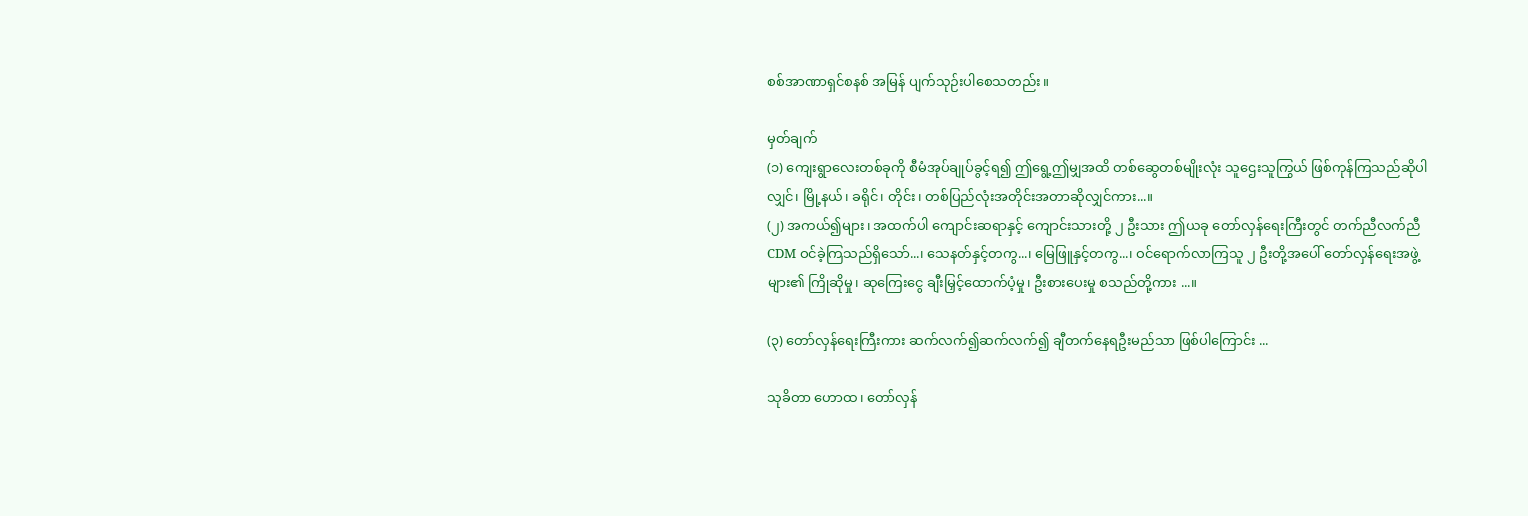စစ်အာဏာရှင်စနစ် အမြန် ပျက်သုဉ်းပါစေသတည်း။

မှတ်ချက်
(၁) ကျေးရွာလေးတစ်ခုကို စီမံအုပ်ချုပ်ခွင့်ရ၍ ဤရွေ့ဤမျှအထိ တစ်ဆွေတစ်မျိုးလုံး သူဌေးသူကြွယ် ဖြစ်ကုန်ကြသည်ဆိုပါလျှင်၊ မြို့နယ်၊ ခရိုင်၊ တိုင်း၊ တစ်ပြည်လုံးအတိုင်းအတာဆိုလျှင်ကား...။
(၂) အကယ်၍များ၊ အထက်ပါ ကျောင်းဆရာနှင့် ကျောင်းသားတို့ ၂ ဦးသား ဤယခု တော်လှန်ရေးကြီးတွင် တက်ညီလက်ညီ CDM ဝင်ခဲ့ကြသည်ရှိသော်...၊ သေနတ်နှင့်တကွ...၊ မြေဖြူနှင့်တကွ...၊ ဝင်ရောက်လာကြသူ ၂ ဦးတို့အပေါ် တော်လှန်ရေးအဖွဲ့များ၏ ကြိုဆိုမှု၊ ဆုကြေးငွေ ချီးမြှင့်ထောက်ပံ့မှု၊ ဦးစားပေးမှု စသည်တို့ကား ...။

(၃) တော်လှန်ရေးကြီးကား ဆက်လက်၍ဆက်လက်၍ ချီတက်နေရဦးမည်သာ ဖြစ်ပါကြောင်း ...

သုခိတာ ဟောထ၊ တော်လှန်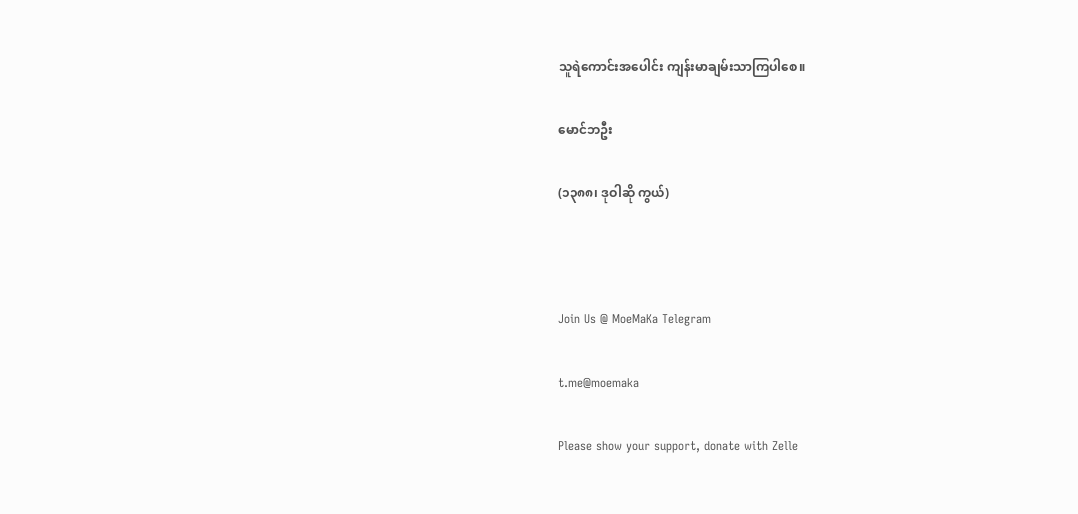သူရဲကောင်းအပေါင်း ကျန်းမာချမ်းသာကြပါစေ။

မောင်ဘဦး

(၁၃၈၈၊ ဒုဝါဆို ကွယ်)



Join Us @ MoeMaKa Telegram

t.me@moemaka

Please show your support, donate with Zelle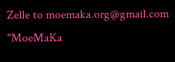Zelle to moemaka.org@gmail.com "MoeMaKa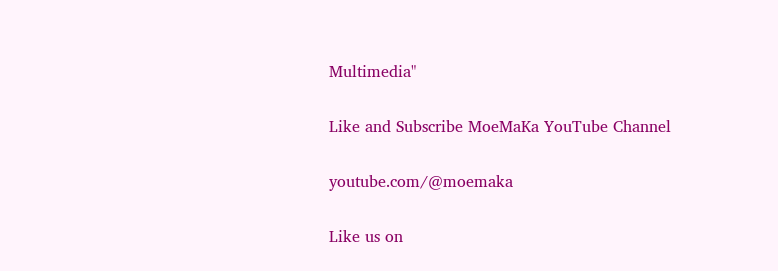Multimedia"

Like and Subscribe MoeMaKa YouTube Channel

youtube.com/@moemaka

Like us on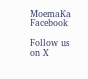MoemaKa Facebook

Follow us on X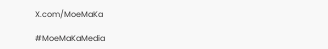X.com/MoeMaKa

#MoeMaKaMedia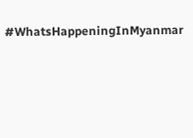#WhatsHappeningInMyanmar